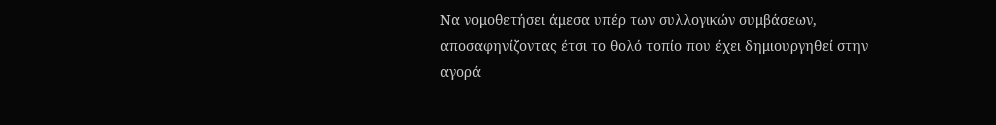Να νομοθετήσει άμεσα υπέρ των συλλογικών συμβάσεων, αποσαφηνίζοντας έτσι το θολό τοπίο που έχει δημιουργηθεί στην αγορά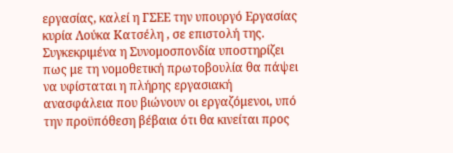εργασίας, καλεί η ΓΣΕΕ την υπουργό Εργασίας κυρία Λούκα Κατσέλη , σε επιστολή της.
Συγκεκριμένα η Συνομοσπονδία υποστηρίζει πως με τη νομοθετική πρωτοβουλία θα πάψει να υφίσταται η πλήρης εργασιακή ανασφάλεια που βιώνουν οι εργαζόμενοι, υπό την προϋπόθεση βέβαια ότι θα κινείται προς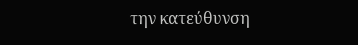την κατεύθυνση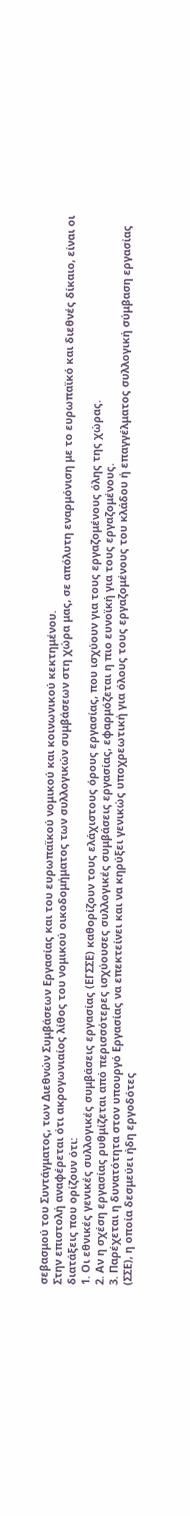σεβασμού του Συντάγματος, των Διεθνών Συμβάσεων Εργασίας και του ευρωπαϊκού νομικού και κοινωνικού κεκτημένου.
Στην επιστολή αναφέρεται ότι ακρογωνιαίος λίθος του νομικού οικοδομήματος των συλλογικών συμβάσεων στη χώρα μας, σε απόλυτη εναρμόνιση με το ευρωπαϊκό και διεθνές δίκαιο, είναι οι διατάξεις που ορίζουν ότι:
1. Οι εθνικές γενικές συλλογικές συμβάσεις εργασίας (ΕΓΣΣΕ) καθορίζουν τους ελάχιστους όρους εργασίας, που ισχύουν για τους εργαζομένους όλης της χώρας.
2. Αν η σχέση εργασίας ρυθμίζεται από περισσότερες ισχύουσες συλλογικές συμβάσεις εργασίας, εφαρμόζεται η πιο ευνοϊκή για τους εργαζομένους.
3. Παρέχεται η δυνατότητα στον υπουργό Εργασίας να επεκτείνει και να κηρύξει γενικώς υποχρεωτική για όλους τους εργαζομένους του κλάδου ή επαγγέλματος συλλογική σύμβαση εργασίας (ΣΣΕ), η οποία δεσμεύει ήδη εργοδότες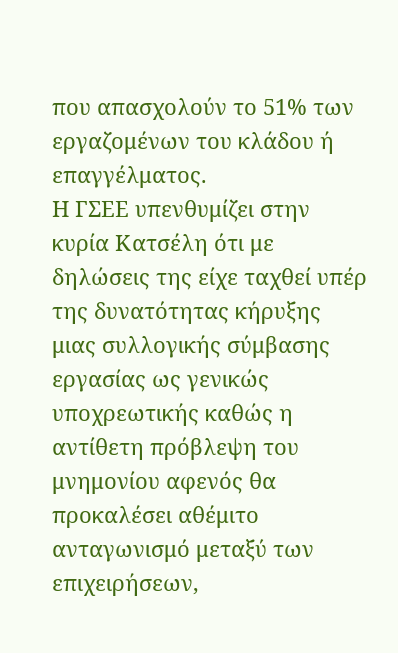που απασχολούν το 51% των εργαζομένων του κλάδου ή επαγγέλματος.
Η ΓΣΕΕ υπενθυμίζει στην κυρία Κατσέλη ότι με δηλώσεις της είχε ταχθεί υπέρ της δυνατότητας κήρυξης μιας συλλογικής σύμβασης εργασίας ως γενικώς υποχρεωτικής καθώς η αντίθετη πρόβλεψη του μνημονίου αφενός θα προκαλέσει αθέμιτο ανταγωνισμό μεταξύ των επιχειρήσεων,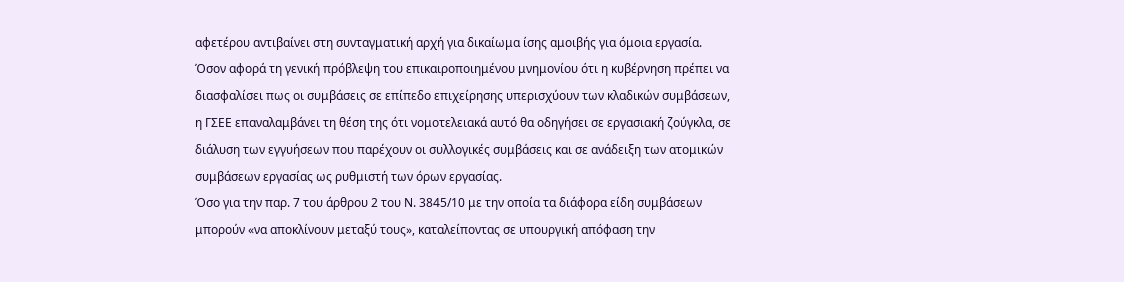αφετέρου αντιβαίνει στη συνταγματική αρχή για δικαίωμα ίσης αμοιβής για όμοια εργασία.
Όσον αφορά τη γενική πρόβλεψη του επικαιροποιημένου μνημονίου ότι η κυβέρνηση πρέπει να διασφαλίσει πως οι συμβάσεις σε επίπεδο επιχείρησης υπερισχύουν των κλαδικών συμβάσεων, η ΓΣΕΕ επαναλαμβάνει τη θέση της ότι νομοτελειακά αυτό θα οδηγήσει σε εργασιακή ζούγκλα, σε διάλυση των εγγυήσεων που παρέχουν οι συλλογικές συμβάσεις και σε ανάδειξη των ατομικών συμβάσεων εργασίας ως ρυθμιστή των όρων εργασίας.
Όσο για την παρ. 7 του άρθρου 2 του Ν. 3845/10 με την οποία τα διάφορα είδη συμβάσεων μπορούν «να αποκλίνουν μεταξύ τους», καταλείποντας σε υπουργική απόφαση την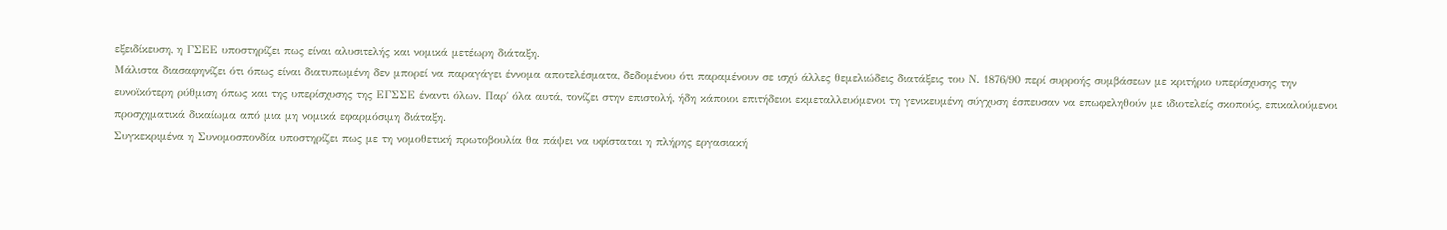εξειδίκευση, η ΓΣΕΕ υποστηρίζει πως είναι αλυσιτελής και νομικά μετέωρη διάταξη.
Μάλιστα διασαφηνίζει ότι όπως είναι διατυπωμένη δεν μπορεί να παραγάγει έννομα αποτελέσματα, δεδομένου ότι παραμένουν σε ισχύ άλλες θεμελιώδεις διατάξεις του Ν. 1876/90 περί συρροής συμβάσεων με κριτήριο υπερίσχυσης την ευνοϊκότερη ρύθμιση όπως και της υπερίσχυσης της ΕΓΣΣΕ έναντι όλων. Παρ΄ όλα αυτά, τονίζει στην επιστολή, ήδη κάποιοι επιτήδειοι εκμεταλλευόμενοι τη γενικευμένη σύγχυση έσπευσαν να επωφεληθούν με ιδιοτελείς σκοπούς, επικαλούμενοι προσχηματικά δικαίωμα από μια μη νομικά εφαρμόσιμη διάταξη.
Συγκεκριμένα η Συνομοσπονδία υποστηρίζει πως με τη νομοθετική πρωτοβουλία θα πάψει να υφίσταται η πλήρης εργασιακή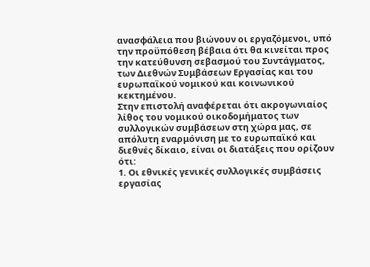ανασφάλεια που βιώνουν οι εργαζόμενοι, υπό την προϋπόθεση βέβαια ότι θα κινείται προς την κατεύθυνση σεβασμού του Συντάγματος, των Διεθνών Συμβάσεων Εργασίας και του ευρωπαϊκού νομικού και κοινωνικού κεκτημένου.
Στην επιστολή αναφέρεται ότι ακρογωνιαίος λίθος του νομικού οικοδομήματος των συλλογικών συμβάσεων στη χώρα μας, σε απόλυτη εναρμόνιση με το ευρωπαϊκό και διεθνές δίκαιο, είναι οι διατάξεις που ορίζουν ότι:
1. Οι εθνικές γενικές συλλογικές συμβάσεις εργασίας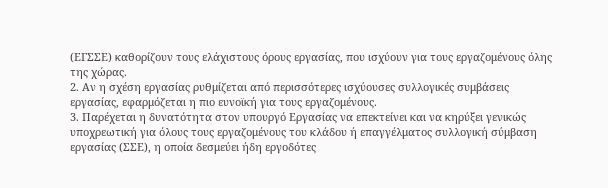(ΕΓΣΣΕ) καθορίζουν τους ελάχιστους όρους εργασίας, που ισχύουν για τους εργαζομένους όλης της χώρας.
2. Αν η σχέση εργασίας ρυθμίζεται από περισσότερες ισχύουσες συλλογικές συμβάσεις εργασίας, εφαρμόζεται η πιο ευνοϊκή για τους εργαζομένους.
3. Παρέχεται η δυνατότητα στον υπουργό Εργασίας να επεκτείνει και να κηρύξει γενικώς υποχρεωτική για όλους τους εργαζομένους του κλάδου ή επαγγέλματος συλλογική σύμβαση εργασίας (ΣΣΕ), η οποία δεσμεύει ήδη εργοδότες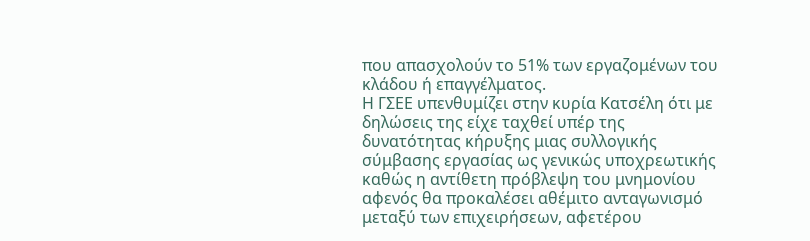που απασχολούν το 51% των εργαζομένων του κλάδου ή επαγγέλματος.
Η ΓΣΕΕ υπενθυμίζει στην κυρία Κατσέλη ότι με δηλώσεις της είχε ταχθεί υπέρ της δυνατότητας κήρυξης μιας συλλογικής σύμβασης εργασίας ως γενικώς υποχρεωτικής καθώς η αντίθετη πρόβλεψη του μνημονίου αφενός θα προκαλέσει αθέμιτο ανταγωνισμό μεταξύ των επιχειρήσεων, αφετέρου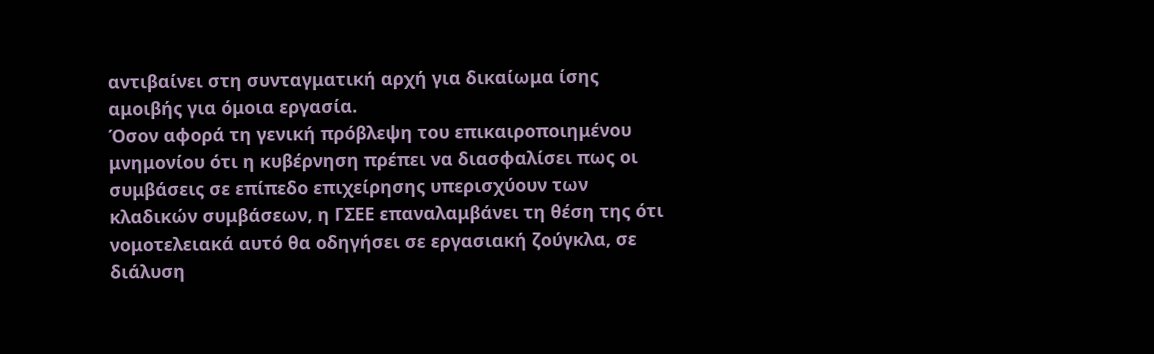αντιβαίνει στη συνταγματική αρχή για δικαίωμα ίσης αμοιβής για όμοια εργασία.
Όσον αφορά τη γενική πρόβλεψη του επικαιροποιημένου μνημονίου ότι η κυβέρνηση πρέπει να διασφαλίσει πως οι συμβάσεις σε επίπεδο επιχείρησης υπερισχύουν των κλαδικών συμβάσεων, η ΓΣΕΕ επαναλαμβάνει τη θέση της ότι νομοτελειακά αυτό θα οδηγήσει σε εργασιακή ζούγκλα, σε διάλυση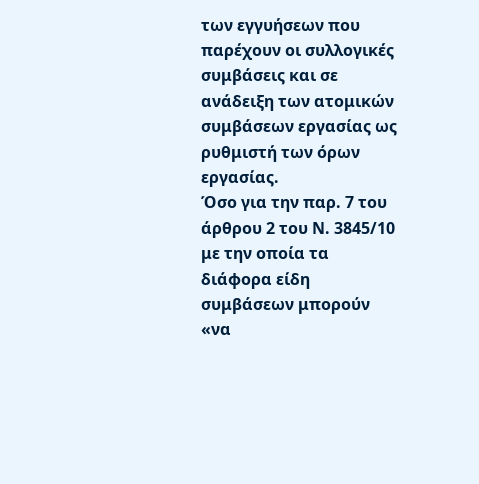των εγγυήσεων που παρέχουν οι συλλογικές συμβάσεις και σε ανάδειξη των ατομικών συμβάσεων εργασίας ως ρυθμιστή των όρων εργασίας.
Όσο για την παρ. 7 του άρθρου 2 του Ν. 3845/10 με την οποία τα διάφορα είδη συμβάσεων μπορούν «να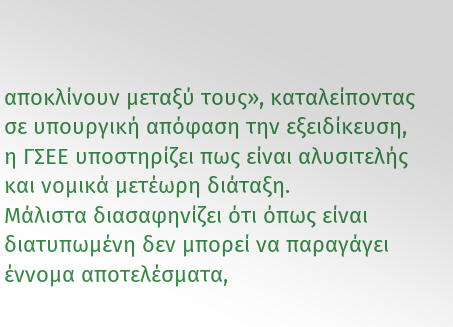αποκλίνουν μεταξύ τους», καταλείποντας σε υπουργική απόφαση την εξειδίκευση, η ΓΣΕΕ υποστηρίζει πως είναι αλυσιτελής και νομικά μετέωρη διάταξη.
Μάλιστα διασαφηνίζει ότι όπως είναι διατυπωμένη δεν μπορεί να παραγάγει έννομα αποτελέσματα,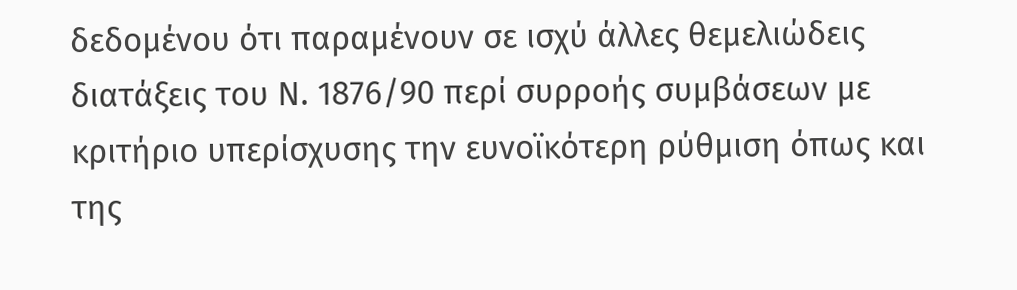δεδομένου ότι παραμένουν σε ισχύ άλλες θεμελιώδεις διατάξεις του Ν. 1876/90 περί συρροής συμβάσεων με κριτήριο υπερίσχυσης την ευνοϊκότερη ρύθμιση όπως και της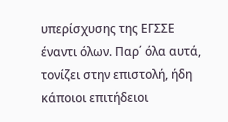υπερίσχυσης της ΕΓΣΣΕ έναντι όλων. Παρ΄ όλα αυτά, τονίζει στην επιστολή, ήδη κάποιοι επιτήδειοι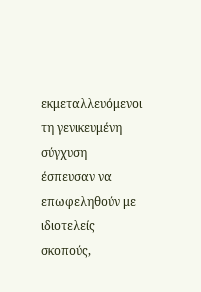εκμεταλλευόμενοι τη γενικευμένη σύγχυση έσπευσαν να επωφεληθούν με ιδιοτελείς σκοπούς,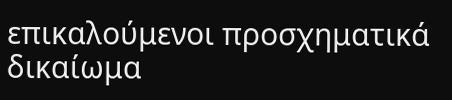επικαλούμενοι προσχηματικά δικαίωμα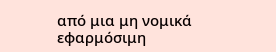από μια μη νομικά εφαρμόσιμη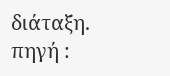διάταξη.
πηγή :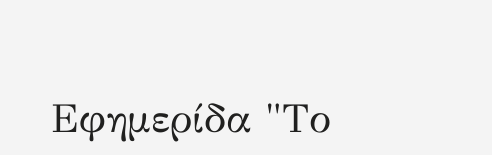Εφημερίδα "Το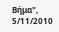Βήμα", 5/11/2010